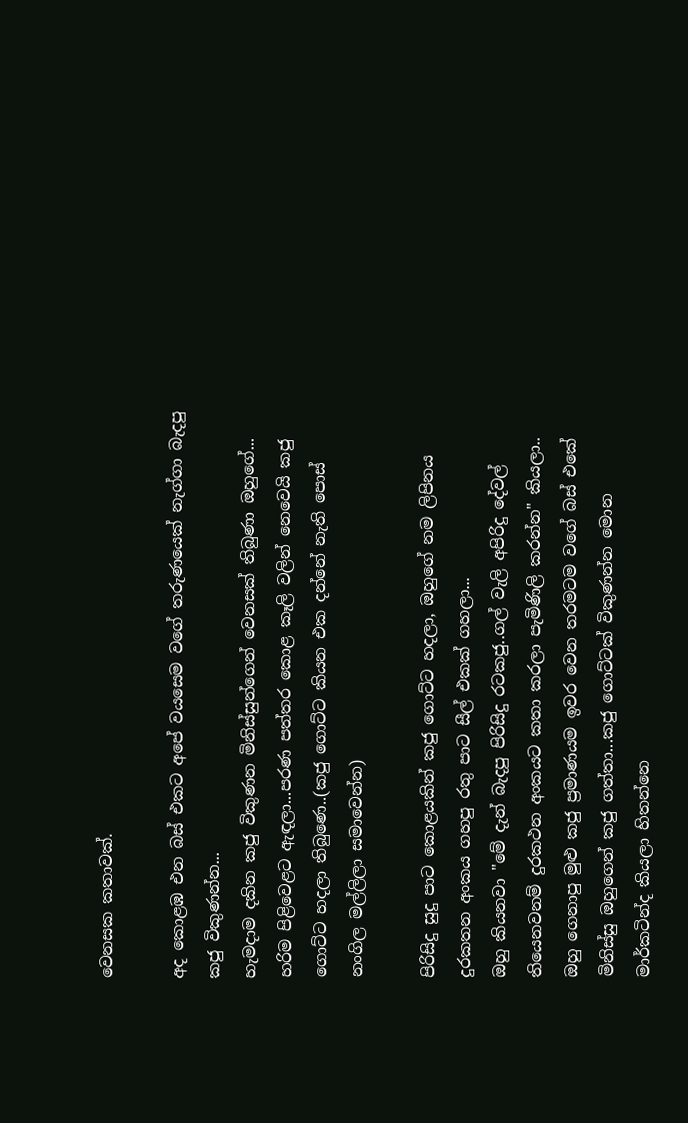වෙනසක කතාවක්.

අද කොළඹ එන බස් එකට අපේ වයසෙම වගේ තරුණයෙක් නැග්ගා බැදපු කජු විකුණන්න...
හැමදාම දකින කජු විකුණන මිනිස්සුන්ගෙන් වෙනසක් තිබුණා ඔහුගේ...
හරිම පිළිවෙළට ඇඳලා...පරණ පත්තර කොළ කෑලි වලින් නෙවෙයි කජු ගොට්ට හදලා තිබුණෙ..(කජු ගොට්ට කියන එක දන්නේ නැති පොස් නංගිල මල්ලිලා සමාවෙන්න)

පිරිසිදු සුදු පාට කොළයකින් කජු ගොට්ට හදලා, ඔහුගේ නම ලිපිනය දුරකතන අංකය ගහපු රතු පාට සීල් එකක් ගහලා...
ඔහු කියනවා "මේ දැන් බැදපු පිරිසිදු රටකජු..ගල් වැලි අපිරිදු දේවල් තියෙනවනම් දුරකථන අංකයට කතා කරලා පැමිණිලි කරන්න" කියලා..
ඔහු ගෙනාපු මුළු කජු ප්‍රමාණයම ඉවර වෙන තරමටම වගේ බස් එකේ මිනිස්සු ඔහුගෙන් කජු ගත්තා...කජු ගොට්ටක් විකුණන්න මොන මාර්කටින්ද කියලා හිතන්නෙ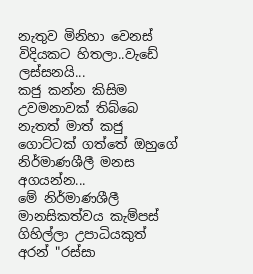නැතුව මිනිහා වෙනස් විදියකට හිතලා..වැඩේ ලස්සනයි...
කජු කන්න කිසිම උවමනාවක් තිබ්බෙ නැතත් මාත් කජු ගොට්ටක් ගත්තේ ඔහුගේ නිර්මාණශීලී මනස අගයන්න...
මේ නිර්මාණශීලී මානසිකත්වය කැම්පස් ගිහිල්ලා උපාධියකුත් අරන් "රස්සා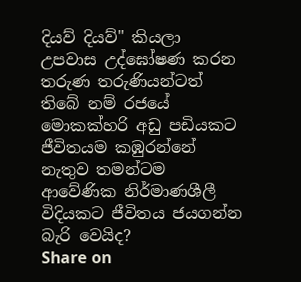දියව් දියව්" කියලා උපවාස උද්ඝෝෂණ කරන තරුණ තරුණියන්ටත් තිබේ නම් රජයේ මොකක්හරි අඩු පඩියකට ජීවිතයම කඹුරන්නේ නැතුව තමන්ටම ආවේණික නිර්මාණශීලී විදියකට ජීවිතය ජයගන්න බැරි වෙයිද?
Share on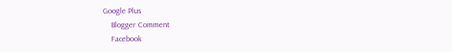Google Plus
    Blogger Comment
    Facebook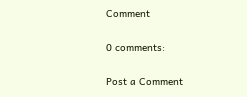Comment

0 comments:

Post a Comment